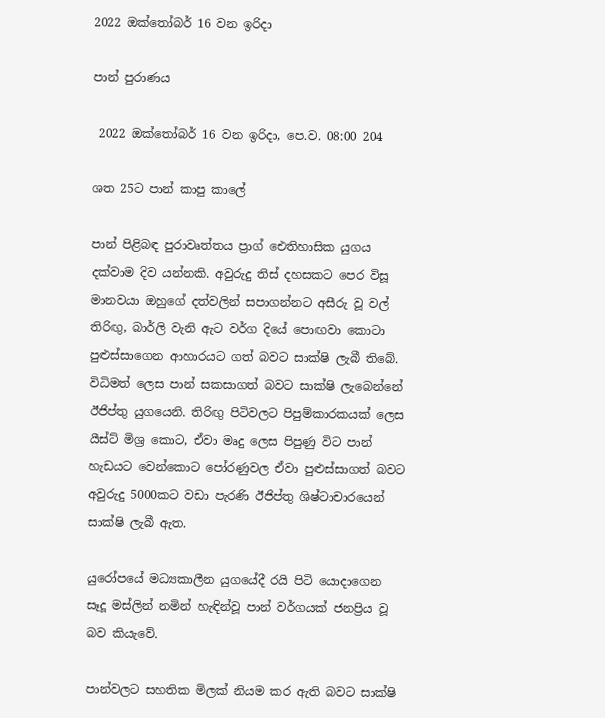2022 ඔක්තෝබර් 16 වන ඉරිදා

පාන් පුරාණය

 2022 ඔක්තෝබර් 16 වන ඉරිදා, පෙ.ව. 08:00 204

ශත 25ට පාන් කාපු කාලේ

පාන් පිළිබඳ පුරාවෘත්තය ප්‍රාග් ඓතිහාසික යුගය දක්වාම දිව යන්නකි. අවුරුදු තිස් දහසකට පෙර විසූ මානවයා ඔහුගේ දත්වලින් සපාගන්නට අසීරු වූ වල් තිරිඟු, බාර්ලි වැනි ඇට වර්ග දියේ පොඟවා කොටා පුළුස්සාගෙන ආහාරයට ගත් බවට සාක්ෂි ලැබී තිබේ. විධිමත් ලෙස පාන් සකසාගත් බවට සාක්ෂි ලැබෙන්නේ ඊජිප්තු යුගයෙනි. තිරිඟු පිටිවලට පිපුම්කාරකයක් ලෙස යීස්ට් මිශ්‍ර කොට, ඒවා මෘදු ලෙස පිපුණු විට පාන් හැඩයට වෙන්කොට පෝරණුවල ඒවා පුළුස්සාගත් බවට අවුරුදු 5000කට වඩා පැරණි ඊජිප්තු ශිෂ්ටාචාරයෙන් සාක්ෂි ලැබී ඇත.

යුරෝපයේ මධ්‍යකාලීන යුගයේදී රයි පිටි යොදාගෙන සෑදූ මස්ලින් නමින් හැඳින්වූ පාන් වර්ගයක් ජනප්‍රිය වූ බව කියැවේ.

පාන්වලට සහතික මිලක් නියම කර ඇති බවට සාක්ෂි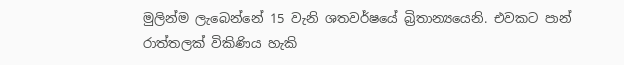මුලින්ම ලැබෙන්නේ 15 වැනි ශතවර්ෂයේ බ්‍රිතාන්‍යයෙනි. එවකට පාන් රාත්තලක් විකිණිය හැකි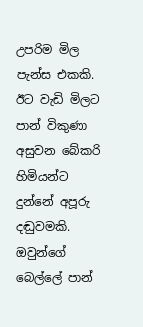උපරිම මිල පැන්ස එකකි. ඊට වැඩි මිලට පාන් විකුණා අසුවන බේකරි හිමියන්ට දුන්නේ අපූරු දඬුවමකි. ඔවුන්ගේ බෙල්ලේ පාන්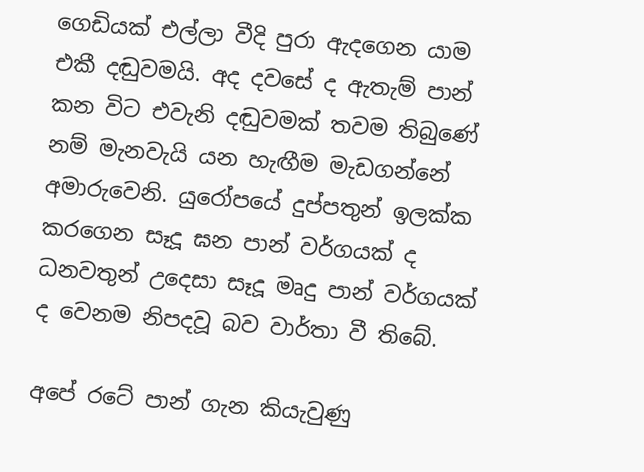ගෙඩියක් එල්ලා වීදි පුරා ඇදගෙන යාම එකී දඬුවමයි. අද දවසේ ද ඇතැම් පාන් කන විට එවැනි දඬුවමක් තවම තිබුණේ නම් මැනවැයි යන හැඟීම මැඩගන්නේ අමාරුවෙනි. යුරෝපයේ දුප්පතුන් ඉලක්ක කරගෙන සෑදූ ඝන පාන් වර්ගයක් ද ධනවතුන් උදෙසා සෑදූ මෘදු පාන් වර්ගයක් ද වෙනම නිපදවූ බව වාර්තා වී තිබේ.

අපේ රටේ පාන් ගැන කියැවුණු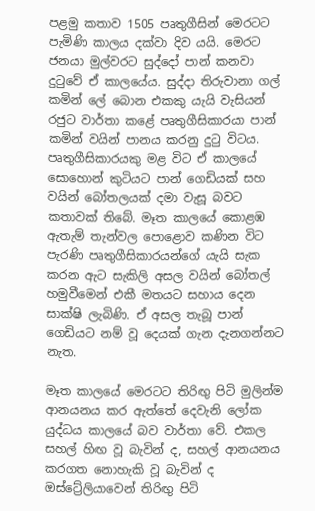පළමු කතාව 1505 පෘතුගීසින් මෙරටට පැමිණි කාලය දක්වා දිව යයි. මෙරට ජනයා මුල්වරට සුද්දෝ පාන් කනවා දුටුවේ ඒ කාලයේය. සුද්දා තිරුවානා ගල් කමින් ලේ බොන එකකු යැයි වැසියන් රජුට වාර්තා කළේ පෘතුගීසිකාරයා පාන් කමින් වයින් පානය කරනු දුටු විටය. පෘතුගීසිකාරයකු මළ විට ඒ කාලයේ සොහොන් කුටියට පාන් ගෙඩියක් සහ වයින් බෝතලයක් දමා වැසූ බවට කතාවක් තිබේ. මෑත කාලයේ කොළඹ ඇතැම් තැන්වල පොළොව කණින විට පැරණි පෘතුගීසිකාරයන්ගේ යැයි සැක කරන ඇට සැකිලි අසල වයින් බෝතල් හමුවීමෙන් එකී මතයට සහාය දෙන සාක්ෂි ලැබිණි. ඒ අසල තැබූ පාන් ගෙඩියට නම් වූ දෙයක් ගැන දැනගන්නට නැත.

මෑත කාලයේ මෙරටට තිරිඟු පිටි මුලින්ම ආනයනය කර ඇත්තේ දෙවැනි ලෝක යුද්ධය කාලයේ බව වාර්තා වේ. එකල සහල් හිඟ වූ බැවින් ද, සහල් ආනයනය කරගත නොහැකි වූ බැවින් ද ඔස්ට්‍රේලියාවෙන් තිරිඟු පිටි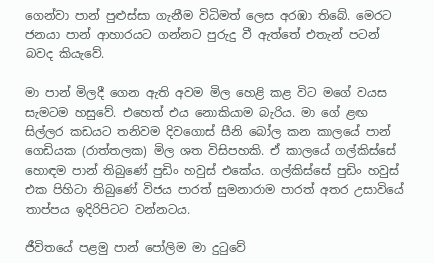ගෙන්වා පාන් පුළුස්සා ගැනීම විධිමත් ලෙස අරඹා තිබේ. මෙරට ජනයා පාන් ආහාරයට ගන්නට පුරුදු වී ඇත්තේ එතැන් පටන් බවද කියැවේ.

මා පාන් මිලදී ගෙන ඇති අවම මිල හෙළි කළ විට මගේ වයස සැමටම හසුවේ. එහෙත් එය නොකියාම බැරිය. මා ගේ ළඟ සිල්ලර කඩයට තනිවම දිවගොස් සීනි බෝල කන කාලයේ පාන් ගෙඩියක (රාත්තලක) මිල ශත විසිපහකි. ඒ කාලයේ ගල්කිස්සේ හොඳම පාන් තිබුණේ පුඩිං හවුස් එකේය. ගල්කිස්සේ පුඩිං හවුස් එක පිහිටා තිබුණේ විජය පාරත් සුමනාරාම පාරත් අතර උසාවියේ තාප්පය ඉදිරිපිටට වන්නටය.

ජීවිතයේ පළමු පාන් පෝලිම මා දුටුවේ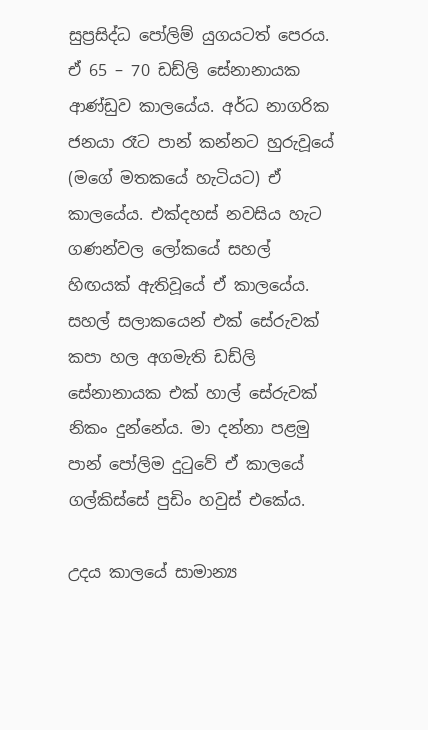සුප්‍රසිද්ධ පෝලිම් යුගයටත් පෙරය. ඒ 65 – 70 ඩඩ්ලි සේනානායක ආණ්ඩුව කාලයේය. අර්ධ නාගරික ජනයා රෑට පාන් කන්නට හුරුවූයේ (මගේ මතකයේ හැටියට) ඒ කාලයේය. එක්දහස් නවසිය හැට ගණන්වල ලෝකයේ සහල් හිඟයක් ඇතිවූයේ ඒ කාලයේය. සහල් සලාකයෙන් එක් සේරුවක් කපා හල අගමැති ඩඩ්ලි සේනානායක එක් හාල් සේරුවක් නිකං දුන්නේය. මා දන්නා පළමු පාන් පෝලිම දුටුවේ ඒ කාලයේ ගල්කිස්සේ පුඩිං හවුස් එකේය.

උදය කාලයේ සාමාන්‍ය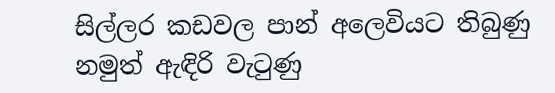සිල්ලර කඩවල පාන් අලෙවියට තිබුණු නමුත් ඇඳිරි වැටුණු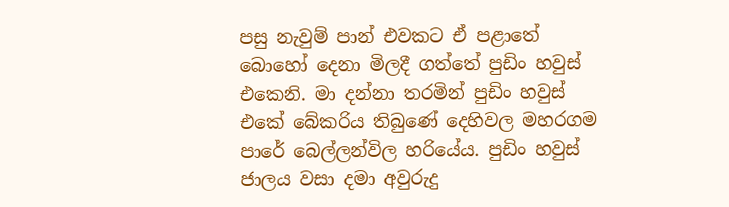පසු නැවුම් පාන් එවකට ඒ පළාතේ බොහෝ දෙනා මිලදී ගත්තේ පුඩිං හවුස් එකෙනි. මා දන්නා තරමින් පුඩිං හවුස් එකේ බේකරිය තිබුණේ දෙහිවල මහරගම පාරේ බෙල්ලන්විල හරියේය. පුඩිං හවුස් ජාලය වසා දමා අවුරුදු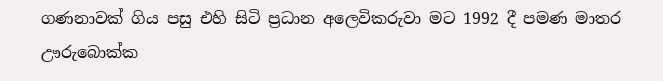ගණනාවක් ගිය පසු එහි සිටි ප්‍රධාන අලෙවිකරුවා මට 1992 දී පමණ මාතර ඌරුබොක්ක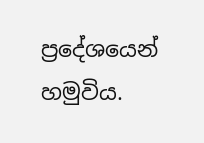ප්‍රදේශයෙන් හමුවිය.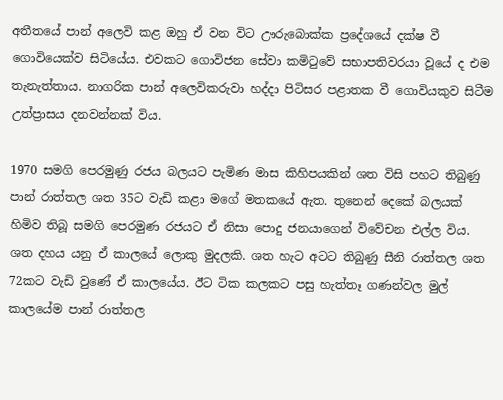අතීතයේ පාන් අලෙවි කළ ඔහු ඒ වන විට ඌරුබොක්ක ප්‍රදේශයේ දක්ෂ වී ගොවියෙක්ව සිටියේය. එවකට ගොවිජන සේවා කමිටුවේ සභාපතිවරයා වූයේ ද එම තැනැත්තාය. නාගරික පාන් අලෙවිකරුවා හද්දා පිටිසර පළාතක වී ගොවියකුව සිටීම උත්ප්‍රාසය දනවන්නක් විය.

1970 සමගි පෙරමුණු රජය බලයට පැමිණ මාස කිහිපයකින් ශත විසි පහට තිබුණු පාන් රාත්තල ශත 35ට වැඩි කළා මගේ මතකයේ ඇත. තුනෙන් දෙකේ බලයක් හිමිව තිබූ සමගි පෙරමුණ රජයට ඒ නිසා පොදු ජනයාගෙන් විවේචන එල්ල විය. ශත දහය යනු ඒ කාලයේ ලොකු මුදලකි. ශත හැට අටට තිබුණු සීනි රාත්තල ශත 72කට වැඩි වුණේ ඒ කාලයේය. ඊට ටික කලකට පසු හැත්තෑ ගණන්වල මුල් කාලයේම පාන් රාත්තල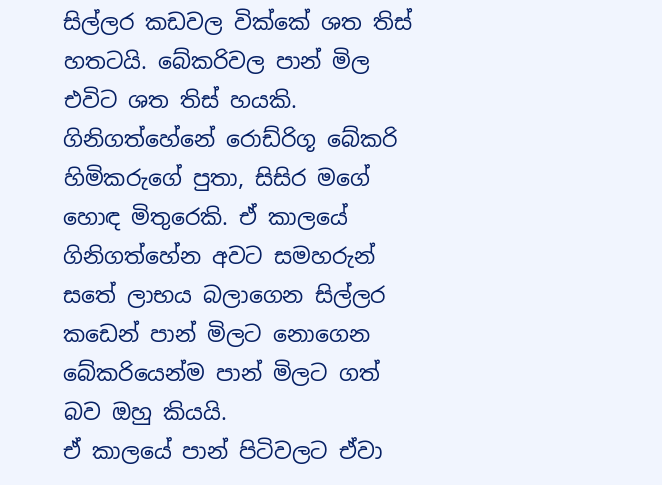සිල්ලර කඩවල වික්කේ ශත තිස් හතටයි. බේකරිවල පාන් මිල එවිට ශත තිස් හයකි. ගිනිගත්හේනේ රොඩ්රිගූ බේකරි හිමිකරුගේ පුතා, සිසිර මගේ හොඳ මිතුරෙකි. ඒ කාලයේ ගිනිගත්හේන අවට සමහරුන් සතේ ලාභය බලාගෙන සිල්ලර කඩෙන් පාන් මිලට නොගෙන බේකරියෙන්ම පාන් මිලට ගත් බව ඔහු කියයි.
ඒ කාලයේ පාන් පිටිවලට ඒවා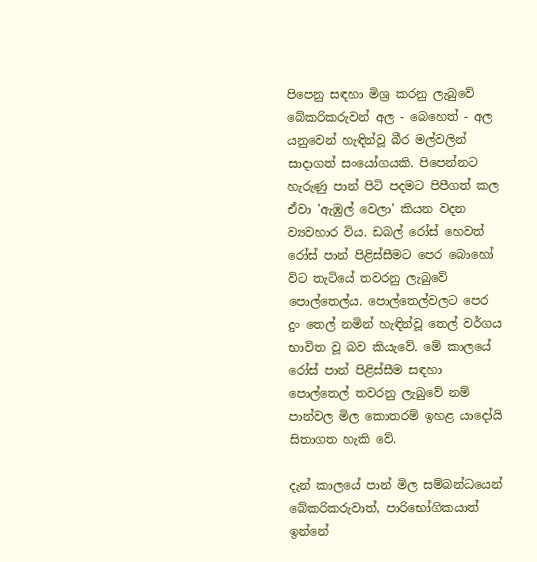පිපෙනු සඳහා මිශ්‍ර කරනු ලැබුවේ බේකරිකරුවන් අල - බෙහෙත් - අල යනුවෙන් හැඳින්වූ බීර මල්වලින් සාදාගත් සංයෝගයකි. පිපෙන්නට හැරුණු පාන් පිටි පදමට පිපීගත් කල ඒවා 'ඇඹුල් වෙලා' කියන වදන ව්‍යවහාර විය. ඩබල් රෝස් හෙවත් රෝස් පාන් පිළිස්සීමට පෙර බොහෝ විට තැටියේ තවරනු ලැබුවේ පොල්තෙල්ය. පොල්තෙල්වලට පෙර දුං තෙල් නමින් හැඳින්වූ තෙල් වර්ගය භාවිත වූ බව කියැවේ. මේ කාලයේ රෝස් පාන් පිළිස්සීම සඳහා පොල්තෙල් තවරනු ලැබුවේ නම් පාන්වල මිල කොතරම් ඉහළ යාදෝයි සිතාගත හැකි වේ.

දැන් කාලයේ පාන් මිල සම්බන්ධයෙන් බේකරිකරුවාත්, පාරිභෝගිකයාත් ඉන්නේ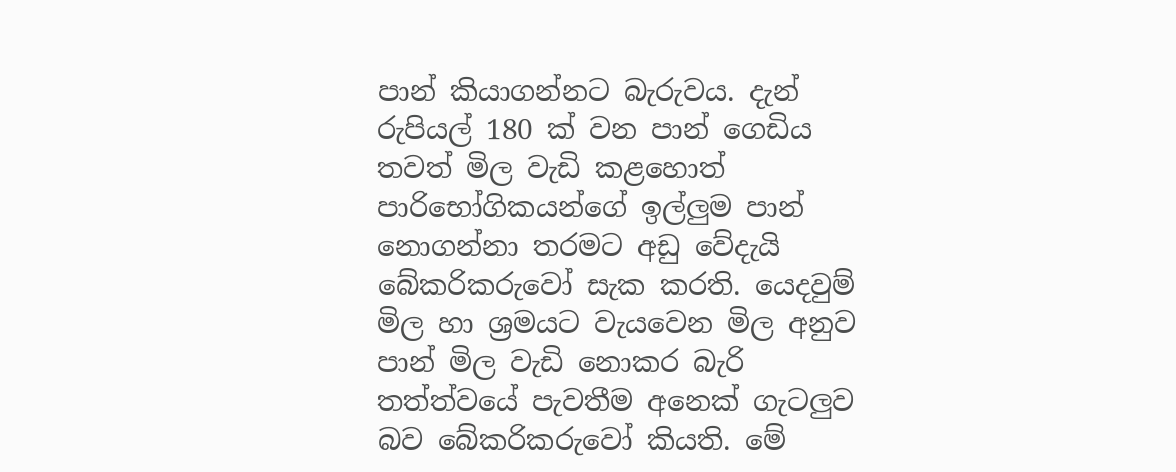පාන් කියාගන්නට බැරුවය. දැන් රුපියල් 180 ක් වන පාන් ගෙඩිය තවත් මිල වැඩි කළහොත් පාරිභෝගිකයන්ගේ ඉල්ලුම පාන් නොගන්නා තරමට අඩු වේදැයි බේකරිකරුවෝ සැක කරති. යෙදවුම් මිල හා ශ්‍රමයට වැයවෙන මිල අනුව පාන් මිල වැඩි නොකර බැරි තත්ත්වයේ පැවතීම අනෙක් ගැටලුව බව බේකරිකරුවෝ කියති. මේ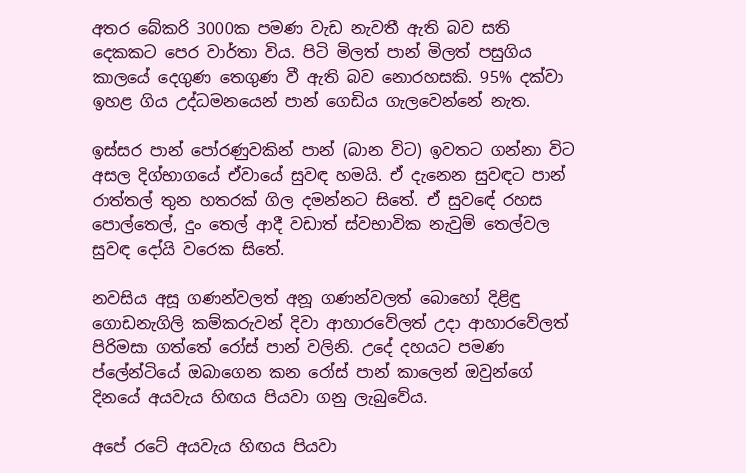අතර බේකරි 3000ක පමණ වැඩ නැවතී ඇති බව සති දෙකකට පෙර වාර්තා විය. පිටි මිලත් පාන් මිලත් පසුගිය කාලයේ දෙගුණ තෙගුණ වී ඇති බව නොරහසකි. 95% දක්වා ඉහළ ගිය උද්ධමනයෙන් පාන් ගෙඩිය ගැලවෙන්නේ නැත.

ඉස්සර පාන් පෝරණුවකින් පාන් (බාන විට) ඉවතට ගන්නා විට අසල දිග්භාගයේ ඒවායේ සුවඳ හමයි. ඒ දැනෙන සුවඳට පාන් රාත්තල් තුන හතරක් ගිල දමන්නට සිතේ. ඒ සුවඳේ රහස පොල්තෙල්, දුං තෙල් ආදී වඩාත් ස්වභාවික නැවුම් තෙල්වල සුවඳ දෝයි වරෙක සිතේ.

නවසිය අසූ ගණන්වලත් අනූ ගණන්වලත් බොහෝ දිළිඳු ගොඩනැගිලි කම්කරුවන් දිවා ආහාරවේලත් උදා ආහාරවේලත් පිරිමසා ගත්තේ රෝස් පාන් වලිනි. උදේ දහයට පමණ ප්ලේන්ටියේ ඔබාගෙන කන රෝස් පාන් කාලෙන් ඔවුන්ගේ දිනයේ අයවැය හිඟය පියවා ගනු ලැබුවේය.

අපේ රටේ අයවැය හිඟය පියවා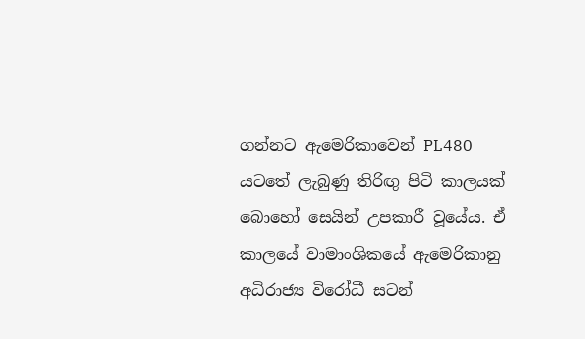ගන්නට ඇමෙරිකාවෙන් PL480 යටතේ ලැබුණු තිරිඟු පිටි කාලයක් බොහෝ සෙයින් උපකාරී වූයේය. ඒ කාලයේ වාමාංශිකයේ ඇමෙරිකානු අධිරාජ්‍ය විරෝධී සටන්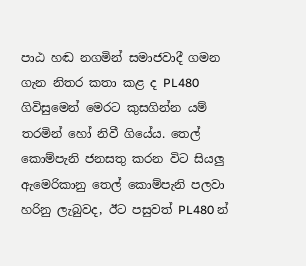පාඨ හඬ නගමින් සමාජවාදී ගමන ගැන නිතර කතා කළ ද PL480 ගිවිසුමෙන් මෙරට කුසගින්න යම් තරමින් හෝ නිවී ගියේය. තෙල් කොම්පැනි ජනසතු කරන විට සියලු ඇමෙරිකානු තෙල් කොම්පැනි පලවා හරිනු ලැබුවද, ඊට පසුවත් PL480 න්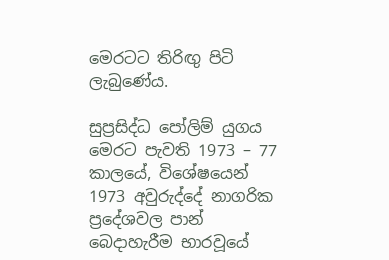මෙරටට තිරිඟු පිටි ලැබුණේය.

සුප්‍රසිද්ධ පෝලිම් යුගය මෙරට පැවති 1973 – 77 කාලයේ, විශේෂයෙන් 1973 අවුරුද්දේ නාගරික ප්‍රදේශවල පාන් බෙදාහැරීම භාරවූයේ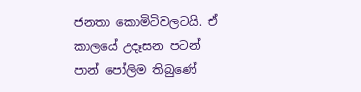ජනතා කොමිටිවලටයි. ඒ කාලයේ උදෑසන පටන් පාන් පෝලිම තිබුණේ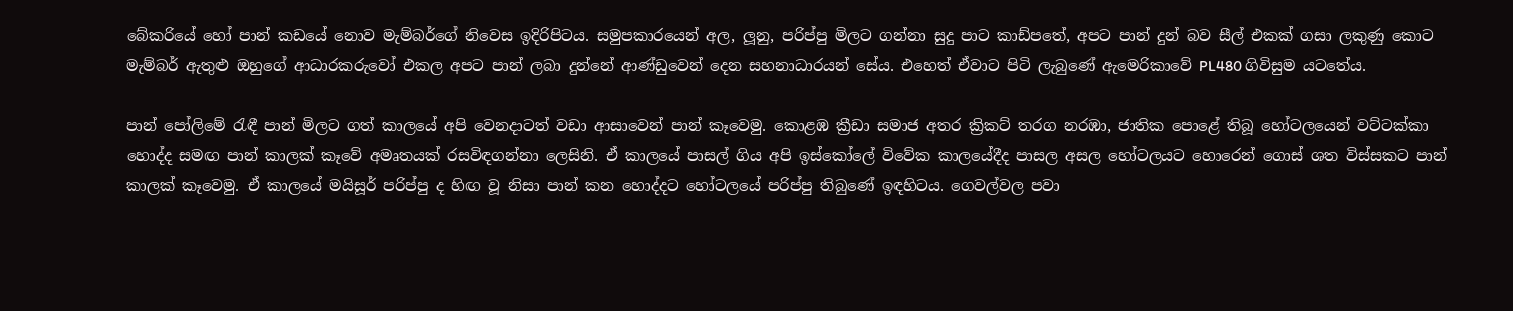බේකරියේ හෝ පාන් කඩයේ නොව මැම්බර්ගේ නිවෙස ඉදිරිපිටය. සමුපකාරයෙන් අල, ලූනු, පරිප්පු මිලට ගන්නා සුදු පාට කාඩ්පතේ, අපට පාන් දුන් බව සීල් එකක් ගසා ලකුණු කොට මැම්බර් ඇතුළු ඔහුගේ ආධාරකරුවෝ එකල අපට පාන් ලබා දුන්නේ ආණ්ඩුවෙන් දෙන සහනාධාරයන් සේය. එහෙත් ඒවාට පිටි ලැබුණේ ඇමෙරිකාවේ PL480 ගිවිසුම යටතේය.

පාන් පෝලිමේ රැඳී පාන් මිලට ගත් කාලයේ අපි වෙනදාටත් වඩා ආසාවෙන් පාන් කෑවෙමු. කොළඹ ක්‍රීඩා සමාජ අතර ක්‍රිකට් තරග නරඹා, ජාතික පොළේ තිබූ හෝටලයෙන් වට්ටක්කා හොද්ද සමඟ පාන් කාලක් කෑවේ අමෘතයක් රසවිඳගන්නා ලෙසිනි. ඒ කාලයේ පාසල් ගිය අපි ඉස්කෝලේ විවේක කාලයේදීද පාසල අසල හෝටලයට හොරෙන් ගොස් ශත විස්සකට පාන් කාලක් කෑවෙමු. ඒ කාලයේ මයිසූර් පරිප්පු ද හිඟ වූ නිසා පාන් කන හොද්දට හෝටලයේ පරිප්පු තිබුණේ ඉඳහිටය. ගෙවල්වල පවා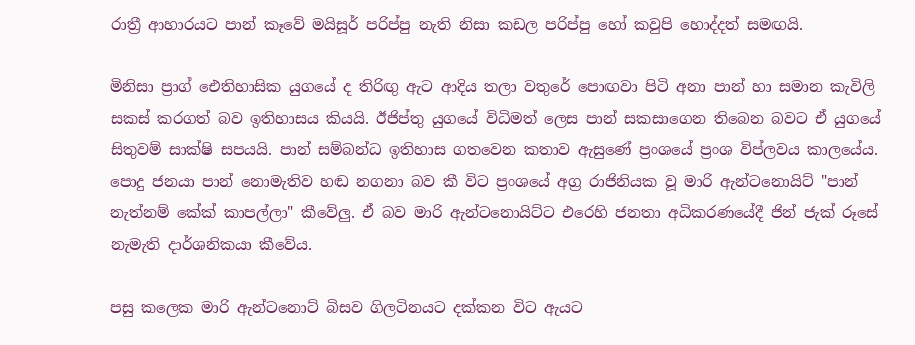රාත්‍රී ආහාරයට පාන් කෑවේ මයිසූර් පරිප්පු නැති නිසා කඩල පරිප්පු හෝ කවුපි හොද්දත් සමඟයි.

මිනිසා ප්‍රාග් ඓතිහාසික යුගයේ ද තිරිඟු ඇට ආදිය තලා වතුරේ පොඟවා පිටි අනා පාන් හා සමාන කැවිලි සකස් කරගත් බව ඉතිහාසය කියයි. ඊජිප්තු යුගයේ විධිමත් ලෙස පාන් සකසාගෙන තිබෙන බවට ඒ යුගයේ සිතුවම් සාක්ෂි සපයයි. පාන් සම්බන්ධ ඉතිහාස ගතවෙන කතාව ඇසුණේ ප්‍රංශයේ ප්‍රංශ විප්ලවය කාලයේය. පොදු ජනයා පාන් නොමැතිව හඬ නගනා බව කී විට ප්‍රංශයේ අග්‍ර රාජිනියක වූ මාරි ඇන්ටනොයිට් "පාන් නැත්නම් කේක් කාපල්ලා" කීවේලු. ඒ බව මාරි ඇන්ටනොයිට්ට එරෙහි ජනතා අධිකරණයේදී ජින් ජැක් රූසේ නැමැති දාර්ශනිකයා කීවේය.

පසු කලෙක මාරි ඇන්ට‍නොට් බිසව ගිලටිනයට දක්කන විට ඇයට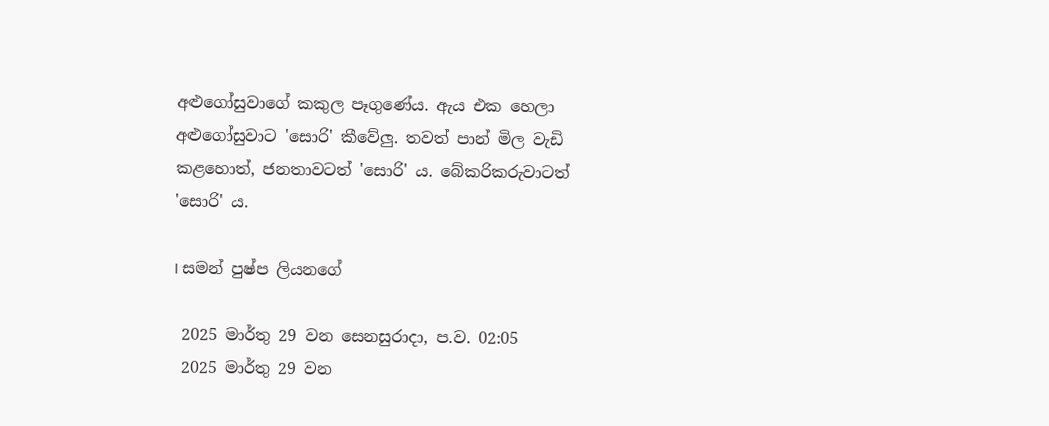අළුගෝසුවාගේ කකුල පෑගුණේය. ඇය එක හෙලා අළුගෝසුවාට 'සොරි' කීවේලු. තවත් පාන් මිල වැඩි කළහොත්, ජනතාවටත් 'සොරි' ය. බේකරිකරුවාටත් 'සොරි' ය.

I සමන් පුෂ්ප ලියනගේ

 2025 මාර්තු 29 වන සෙනසුරාදා, ප.ව. 02:05
 2025 මාර්තු 29 වන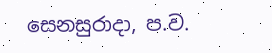සෙනසුරාදා, ප.ව.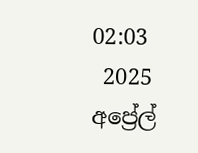02:03
 2025 අප්‍රේල්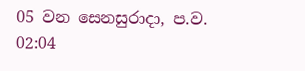05 වන සෙනසුරාදා, ප.ව. 02:04